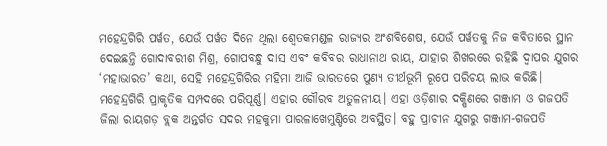ମହେନ୍ଦ୍ରଗିରି ପର୍ୱତ, ଯେଉଁ ପର୍ୱତ ଦିନେ ଥିଲା ଶ୍ୱେତକମଣ୍ଡଳ ରାଜ୍ୟର ଅଂଶବିଶେଷ, ଯେଉଁ ପର୍ୱତକୁ ନିଜ କବିତାରେ ସ୍ଥାନ ଦେଇଛନ୍ତି ଗୋଦାବରୀଶ ମିଶ୍ର, ଗୋପବନ୍ଧୁ ଦାସ ଏବଂ କବିବର ରାଧାନାଥ ରାୟ, ଯାହାର ଶିଖରରେ ରହିଛି ଦ୍ୱାପର ଯୁଗର ‘ମହାଭାରତ’ କଥା, ସେହି ମହେନ୍ଦ୍ରଗିରିର ମହିମା ଆଜି ଭାରତରେ ପୁଣ୍ୟ ତୀର୍ଥଭୂମି ରୂପେ ପରିଚୟ ଲାଭ କରିଛି। ମହେନ୍ଦ୍ରଗିରି ପ୍ରାକୃତିକ ସମ୍ପଦରେ ପରିପୂର୍ଣ୍ଣ। ଏହାର ଗୌରବ ଅତୁଳନୀୟ। ଏହା ଓଡ଼ିଶାର ଦକ୍ଷିଣରେ ଗଞ୍ଜାମ ଓ ଗଜପତି ଜିଲା ରାୟଗଡ଼ ବ୍ଲକ ଅନ୍ତର୍ଗତ ସଦର ମହକୁମା ପାରଳାଖେମୁଣ୍ଡିରେ ଅବସ୍ଥିତ। ବହୁ ପ୍ରାଚୀନ ଯୁଗରୁ ଗଞ୍ଜାମ-ଗଜପତି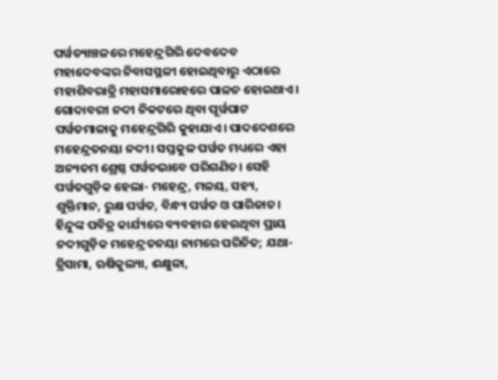ପର୍ୱତ୍ୟାଞ୍ଚଳରେ ମହେନ୍ଦ୍ରଗିରି ଦେବଦେବ ମହାଦେବଙ୍କର ନିବାସସ୍ଥଳୀ ହୋଇଥିବାରୁ ଏଠାରେ ମହାଶିବରାତ୍ରି ମହାସମାରୋହରେ ପାଳନ ହୋଇଥାଏ। ଗୋଦାବରୀ ନଦୀ ନିକଟରେ ଥିବା ପୂର୍ୱଘାଟ ପର୍ୱତମାଳାକୁ ମହେନ୍ଦ୍ରଗିରି କୁହାଯାଏ। ପାଦଦେଶରେ ମହେନ୍ଦ୍ରତନୟା ନଦୀ। ସପ୍ତକୁଳ ପର୍ୱତ ମଧ୍ୟରେ ଏହା ଅନ୍ୟତମ ଶ୍ରେଷ୍ଠ ପର୍ୱତଭାବେ ପରିଗଣିତ। ସେହି ପର୍ୱତଗୁଡ଼ିକ ହେଲା- ମହେନ୍ଦ୍ର, ମଳୟ, ସହ୍ୟ, ଶୁକ୍ତିମାନ, ରୁକ୍ଷ ପର୍ୱତ, ବିନ୍ଧ୍ୟ ପର୍ୱତ ଓ ପାରିଜାତ। ହିନ୍ଦୁଙ୍କ ପବିତ୍ର କାର୍ଯ୍ୟରେ ବ୍ୟବହାର ହେଉଥିବା ପ୍ରାୟ ନଦୀଗୁଡ଼ିକ ମହେନ୍ଦ୍ରତନୟା ନାମରେ ପରିଚିତ; ଯଥା- ତ୍ରିସାମା, ଋଷିକୁଲ୍ୟା, ଈକ୍ଷୁଳା,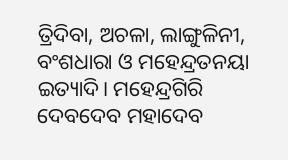ତ୍ରିଦିବା, ଅଚଳା, ଲାଙ୍ଗୁଳିନୀ, ବଂଶଧାରା ଓ ମହେନ୍ଦ୍ରତନୟା ଇତ୍ୟାଦି। ମହେନ୍ଦ୍ରଗିରି ଦେବଦେବ ମହାଦେବ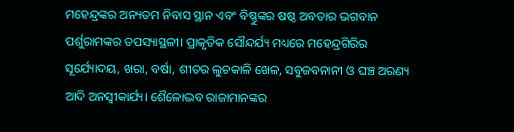ମହେନ୍ଦ୍ରଙ୍କର ଅନ୍ୟତମ ନିବାସ ସ୍ଥାନ ଏବଂ ବିଷ୍ଣୁଙ୍କର ଷଷ୍ଠ ଅବତାର ଭଗବାନ ପର୍ଶୁରାମଙ୍କର ତପସ୍ୟାସ୍ଥଳୀ। ପ୍ରାକୃତିକ ସୌନ୍ଦର୍ଯ୍ୟ ମଧ୍ୟରେ ମହେନ୍ଦ୍ରଗିରିର ସୂର୍ଯ୍ୟୋଦୟ, ଖରା, ବର୍ଷା, ଶୀତର ଲୁଚକାଳି ଖେଳ, ସବୁଜବନାନୀ ଓ ଘଞ୍ଚ ଅରଣ୍ୟ ଆଦି ଅନସ୍ୱୀକାର୍ଯ୍ୟ। ଶୈଳୋଦ୍ଭବ ରାଜାମାନଙ୍କର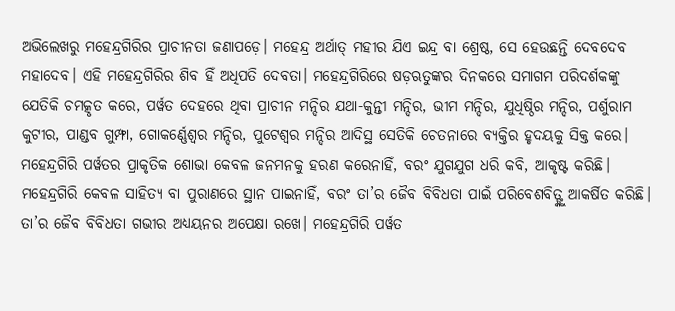ଅଭିଲେଖରୁ ମହେନ୍ଦ୍ରଗିରିର ପ୍ରାଚୀନତା ଜଣାପଡ଼େ। ମହେନ୍ଦ୍ର ଅର୍ଥାତ୍ ମହୀର ଯିଏ ଇନ୍ଦ୍ର ବା ଶ୍ରେଷ୍ଠ, ସେ ହେଉଛନ୍ତି ଦେବଦେବ ମହାଦେବ। ଏହି ମହେନ୍ଦ୍ରଗିରିର ଶିବ ହିଁ ଅଧିପତି ଦେବତା। ମହେନ୍ଦ୍ରଗିରିରେ ଷଡ଼ଋତୁଙ୍କର ଦିନକରେ ସମାଗମ ପରିଦର୍ଶକଙ୍କୁ ଯେତିକି ଚମତ୍କୃତ କରେ, ପର୍ୱତ ଦେହରେ ଥିବା ପ୍ରାଚୀନ ମନ୍ଦିର ଯଥା-କୁନ୍ତୀ ମନ୍ଦିର, ଭୀମ ମନ୍ଦିର, ଯୁଧିଷ୍ଠିର ମନ୍ଦିର, ପର୍ଶୁରାମ କୁଟୀର, ପାଣ୍ଡବ ଗୁମ୍ଫା, ଗୋକର୍ଣ୍ଣେଶ୍ୱର ମନ୍ଦିର, ପୁଟେଶ୍ୱର ମନ୍ଦିର ଆଦିସ୍ଥ ସେତିକି ଚେତନାରେ ବ୍ୟକ୍ତିର ହୃଦୟକୁ ସିକ୍ତ କରେ।
ମହେନ୍ଦ୍ରଗିରି ପର୍ୱତର ପ୍ରାକୃତିକ ଶୋଭା କେବଳ ଜନମନକୁ ହରଣ କରେନାହିଁ, ବରଂ ଯୁଗଯୁଗ ଧରି କବି, ଆକୃଷ୍ଟ କରିଛି। ମହେନ୍ଦ୍ରଗିରି କେବଳ ସାହିତ୍ୟ ବା ପୁରାଣରେ ସ୍ଥାନ ପାଇନାହିଁ, ବରଂ ତା’ର ଜୈବ ବିବିଧତା ପାଇଁ ପରିବେଶବିତ୍ଙ୍କୁ ଆକର୍ଷିତ କରିଛି। ତା’ର ଜୈବ ବିବିଧତା ଗଭୀର ଅଧ୍ୟୟନର ଅପେକ୍ଷା ରଖେ। ମହେନ୍ଦ୍ରଗିରି ପର୍ୱତ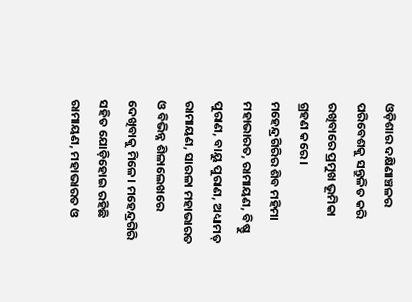ଓଡ଼ିଶାର ଦକ୍ଷିଣାଞ୍ଚଳର ପରିବେଶକୁ ସନ୍ତୁଳିତ କରି ରଖିବାରେ ପ୍ରମୁଖ ଭୂମିକା ଗ୍ରହଣ କରେ।
ମହେନ୍ଦ୍ରଗିରିର ଶିବ ମହିମା ମହାଭାରତ, ରାମାୟଣ, ବିଷ୍ଣୁ ପୁରାଣ, ବାୟୁ ପୁରାଣ, ଅଧ୍ୟାମତ୍ ରାମାୟଣ, ସାରଳା ମହାଭାରତ ଓ ବିଭିନ୍ନ ଶିଳାଲେଖରେ ଦେଖିବାକୁ ମିଳେ। ମହେନ୍ଦ୍ରଗିରି ସହିତ ଯୋଡ଼ିହୋଇ ରହିଛି ରାମାୟଣ, ମହାଭାରତ ଓ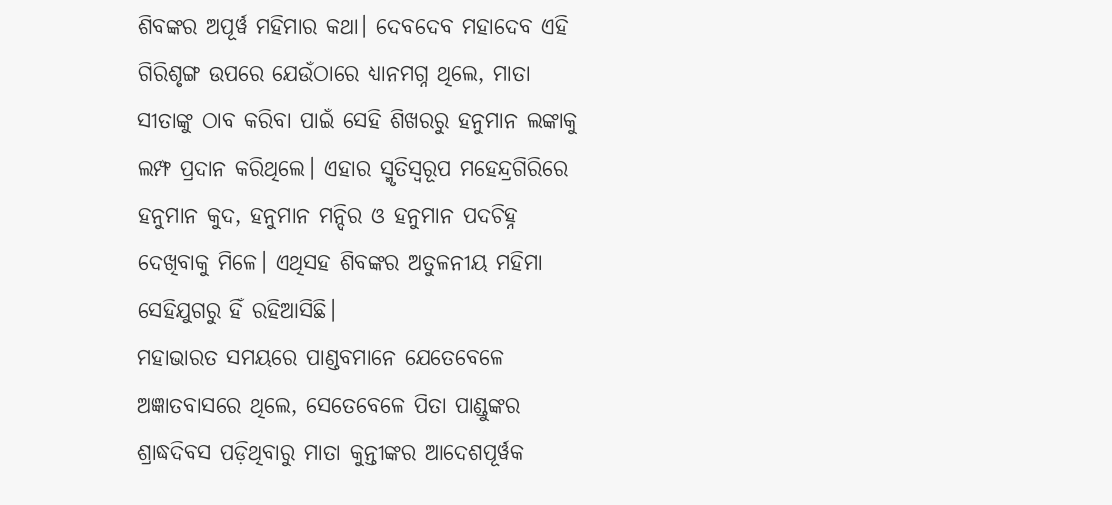ଶିବଙ୍କର ଅପୂର୍ୱ ମହିମାର କଥା। ଦେବଦେବ ମହାଦେବ ଏହି ଗିରିଶୃଙ୍ଗ ଉପରେ ଯେଉଁଠାରେ ଧ୍ୟାନମଗ୍ନ ଥିଲେ, ମାତା ସୀତାଙ୍କୁ ଠାବ କରିବା ପାଇଁ ସେହି ଶିଖରରୁ ହନୁମାନ ଲଙ୍କାକୁ ଲମ୍ଫ ପ୍ରଦାନ କରିଥିଲେ। ଏହାର ସ୍ମୃତିସ୍ୱରୂପ ମହେନ୍ଦ୍ରଗିରିରେ ହନୁମାନ କୁଦ, ହନୁମାନ ମନ୍ଦିର ଓ ହନୁମାନ ପଦଚିହ୍ନ ଦେଖିବାକୁ ମିଳେ। ଏଥିସହ ଶିବଙ୍କର ଅତୁଳନୀୟ ମହିମା ସେହିଯୁଗରୁ ହିଁ ରହିଆସିଛି।
ମହାଭାରତ ସମୟରେ ପାଣ୍ଡବମାନେ ଯେତେବେଳେ ଅଜ୍ଞାତବାସରେ ଥିଲେ, ସେତେବେଳେ ପିତା ପାଣ୍ଡୁଙ୍କର ଶ୍ରାଦ୍ଧଦିବସ ପଡ଼ିଥିବାରୁ ମାତା କୁନ୍ତୀଙ୍କର ଆଦେଶପୂର୍ୱକ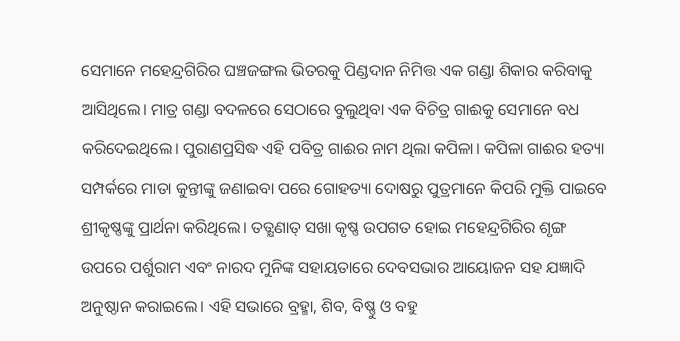ସେମାନେ ମହେନ୍ଦ୍ରଗିରିର ଘଞ୍ଚଜଙ୍ଗଲ ଭିତରକୁ ପିଣ୍ଡଦାନ ନିମିତ୍ତ ଏକ ଗଣ୍ଡା ଶିକାର କରିବାକୁ ଆସିଥିଲେ। ମାତ୍ର ଗଣ୍ଡା ବଦଳରେ ସେଠାରେ ବୁଲୁଥିବା ଏକ ବିଚିତ୍ର ଗାଈକୁ ସେମାନେ ବଧ କରିଦେଇଥିଲେ। ପୁରାଣପ୍ରସିଦ୍ଧ ଏହି ପବିତ୍ର ଗାଈର ନାମ ଥିଲା କପିଳା। କପିଳା ଗାଈର ହତ୍ୟା ସମ୍ପର୍କରେ ମାତା କୁନ୍ତୀଙ୍କୁ ଜଣାଇବା ପରେ ଗୋହତ୍ୟା ଦୋଷରୁ ପୁତ୍ରମାନେ କିପରି ମୁକ୍ତି ପାଇବେ ଶ୍ରୀକୃଷ୍ଣଙ୍କୁ ପ୍ରାର୍ଥନା କରିଥିଲେ। ତତ୍କ୍ଷଣାତ୍ ସଖା କୃଷ୍ଣ ଉପଗତ ହୋଇ ମହେନ୍ଦ୍ରଗିରିର ଶୃଙ୍ଗ ଉପରେ ପର୍ଶୁରାମ ଏବଂ ନାରଦ ମୁନିଙ୍କ ସହାୟତାରେ ଦେବସଭାର ଆୟୋଜନ ସହ ଯଜ୍ଞାଦି ଅନୁଷ୍ଠାନ କରାଇଲେ। ଏହି ସଭାରେ ବ୍ରହ୍ମା, ଶିବ, ବିଷ୍ଣୁ ଓ ବହୁ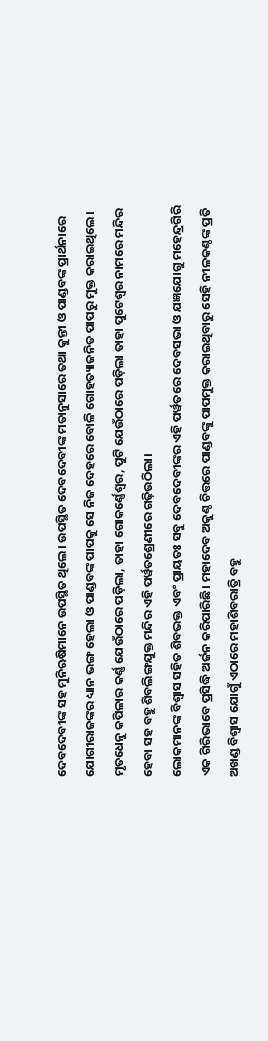ଦେବଦେବୀଙ୍କ ସହ ମୁନିଋଷିମାନେ ଉପସ୍ଥିତ ଥିଲେ। ଉପସ୍ଥିତ ଦେବଦେବୀଙ୍କ ମତାନୁସାରେ ତଥା କୁନ୍ତୀ ଓ ପାଣ୍ଡବଙ୍କ ପ୍ରାର୍ଥନାରେ ଯୋଗୀରାଜଙ୍କର ଧ୍ୟାନ ଭଙ୍ଗ ହେଲା ଓ ପାଣ୍ଡବଙ୍କ ପାପକୁ ସେ ନିଜ ଦେହରେ ବୋଳି ଗୋହତ୍ୟାଜନିତ ପାପରୁ ମୁକ୍ତ କରାଇଥିଲେ। ମୃତଧେନୁ କପିଳାର କର୍ଣ୍ଣ ଯେଉଁଠାରେ ପଡ଼ିଲା, ତାହା ଗୋକର୍ଣ୍ଣେଶ୍ୱର, ପୁଟି ଯେଉଁଠାରେ ପଡ଼ିଲା ତାହା ପୁଟେଶ୍ୱର ନାମରେ ମନ୍ଦିର ହେବା ସହ ବହୁ ଶିବଲିଙ୍ଗଯୁକ୍ତ ମନ୍ଦିର ଏହି ପର୍ୱତଶ୍ରେଣୀରେ ଗଢ଼ିଉଠିଲା।
ଲୋକମାନଙ୍କ ବିଶ୍ୱାସ ସହିତ ଶିବଭକ୍ତ ଏବଂ ପ୍ରାୟତଃ ସବୁ ଦେବଦେବୀଙ୍କର ଏହି ପର୍ୱତରେ ଦେବସଭା ଓ ଯଜ୍ଞଯୋଗୁ ମହେନ୍ଦ୍ରଗିରି ଏକ ଗିରିଭାବେ ପ୍ରସିଦ୍ଧି ଅର୍ଜନ କରିପାରିଛି। ମହାଦେବ ଅକୁଣ୍ଠ ଚିତ୍ତରେ ପାଣ୍ଡବଙ୍କୁ ପାପମୁକ୍ତ କରାଇଥିବାରୁ ସେହି ନୀଳକଣ୍ଠଙ୍କ ପ୍ରତି ଅଖଣ୍ଡ ବିଶ୍ୱାସ ଯୋଗୁଁ ଏଠାରେ ମହାଶିବରାତ୍ରି ବହୁ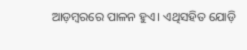ଆଡ଼ମ୍ୱରରେ ପାଳନ ହୁଏ। ଏଥିସହିତ ଯୋଡ଼ି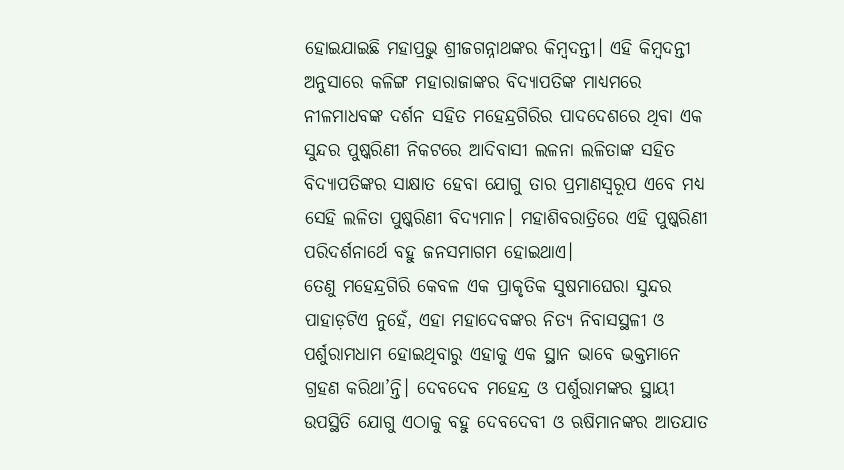ହୋଇଯାଇଛି ମହାପ୍ରଭୁ ଶ୍ରୀଜଗନ୍ନାଥଙ୍କର କିମ୍ୱଦନ୍ତୀ। ଏହି କିମ୍ୱଦନ୍ତୀ ଅନୁସାରେ କଳିଙ୍ଗ ମହାରାଜାଙ୍କର ବିଦ୍ୟାପତିଙ୍କ ମାଧ୍ୟମରେ ନୀଳମାଧବଙ୍କ ଦର୍ଶନ ସହିତ ମହେନ୍ଦ୍ରଗିରିର ପାଦଦେଶରେ ଥିବା ଏକ ସୁନ୍ଦର ପୁଷ୍କରିଣୀ ନିକଟରେ ଆଦିବାସୀ ଲଳନା ଲଳିତାଙ୍କ ସହିତ ବିଦ୍ୟାପତିଙ୍କର ସାକ୍ଷାତ ହେବା ଯୋଗୁ ତାର ପ୍ରମାଣସ୍ୱରୂପ ଏବେ ମଧ୍ୟ ସେହି ଲଳିତା ପୁଷ୍କରିଣୀ ବିଦ୍ୟମାନ। ମହାଶିବରାତ୍ରିରେ ଏହି ପୁଷ୍କରିଣୀ ପରିଦର୍ଶନାର୍ଥେ ବହୁ ଜନସମାଗମ ହୋଇଥାଏ।
ତେଣୁ ମହେନ୍ଦ୍ରଗିରି କେବଳ ଏକ ପ୍ରାକୃତିକ ସୁଷମାଘେରା ସୁନ୍ଦର ପାହାଡ଼ଟିଏ ନୁହେଁ, ଏହା ମହାଦେବଙ୍କର ନିତ୍ୟ ନିବାସସ୍ଥଳୀ ଓ ପର୍ଶୁରାମଧାମ ହୋଇଥିବାରୁ ଏହାକୁ ଏକ ସ୍ଥାନ ଭାବେ ଭକ୍ତମାନେ ଗ୍ରହଣ କରିଥା’ନ୍ତି। ଦେବଦେବ ମହେନ୍ଦ୍ର ଓ ପର୍ଶୁରାମଙ୍କର ସ୍ଥାୟୀ ଉପସ୍ଥିତି ଯୋଗୁ ଏଠାକୁ ବହୁ ଦେବଦେବୀ ଓ ଋଷିମାନଙ୍କର ଆତଯାତ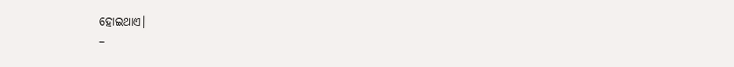ହୋଇଥାଏ।
–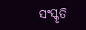ସଂସ୍କୃତି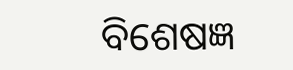ବିଶେଷଜ୍ଞ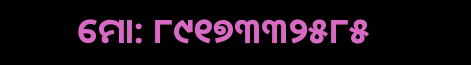ମୋ: ୮୯୧୭୩୩୨୫୮୫